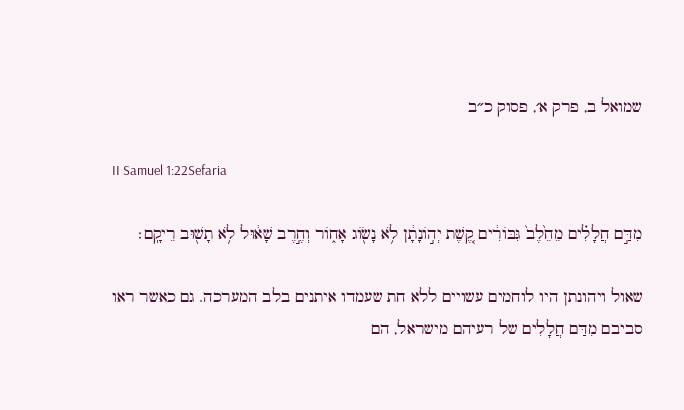שמואל ב, פרק א׳, פסוק כ״ב

II Samuel 1:22Sefaria

מִדַּ֣ם חֲלָלִ֗ים מֵחֵ֙לֶב֙ גִּבּוֹרִ֔ים קֶ֚שֶׁת יְה֣וֹנָתָ֔ן לֹ֥א נָשׂ֖וֹג אָח֑וֹר וְחֶ֣רֶב שָׁא֔וּל לֹ֥א תָשׁ֖וּב רֵיקָֽם׃

שאול ויהונתן היו לוחמים עשויים ללא חת שעמדו איתנים בלב המערכה. גם כאשר ראו סביבם מִדַּם חֲלָלִים של רעיהם מישראל, הם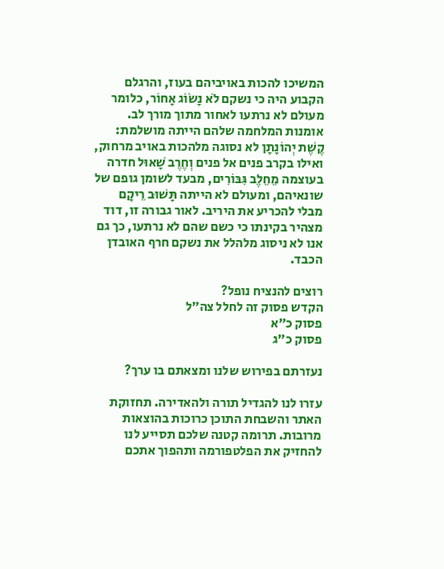המשיכו להכות באויביהם בעוז, והרגלם הקבוע היה כי נשקם לֹא נָשׂוֹג אָחוֹר, כלומר מעולם לא נרתעו לאחור מתוך מורך לב. אומנות המלחמה שלהם הייתה מושלמת: קֶשֶׁת יְהוֹנָתָן לא נסוגה מלהכות באויב מרחוק, ואילו בקרב פנים אל פנים וְחֶרֶב שָׁאוּל חדרה בעוצמה מֵחֵלֶב גִּבּוֹרִים, מבעד לשומן גופם של שונאיהם, ומעולם לא הייתה תָּשׁוּב רֵיקָם מבלי להכריע את היריב. לאור גבורה זו, דוד מצהיר בקינתו כי כשם שהם לא נרתעו, כך גם אנו לא ניסוג מלהלל את נשקם חרף האובדן הכבד.

רוצים להנציח נופל?
הקדש פסוק זה לחלל צה״ל
פסוק כ״א
פסוק כ״ג

נעזרתם בפירוש שלנו ומצאתם בו ערך?

עזרו לנו להגדיל תורה ולהאדירה. תחזוקת האתר והשבחת התוכן כרוכות בהוצאות מרובות. תרומה קטנה שלכם תסייע לנו להחזיק את הפלטפורמה ותהפוך אתכם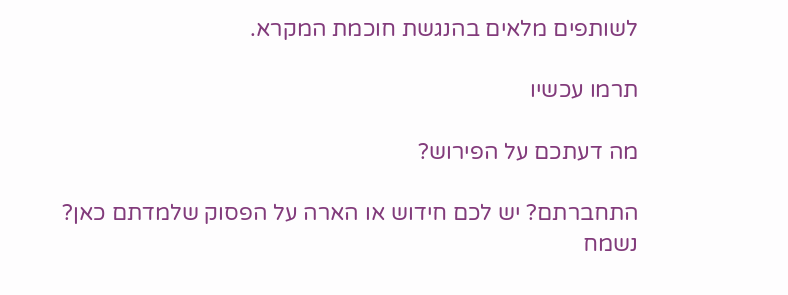לשותפים מלאים בהנגשת חוכמת המקרא.

תרמו עכשיו

מה דעתכם על הפירוש?

התחברתם? יש לכם חידוש או הארה על הפסוק שלמדתם כאן? נשמח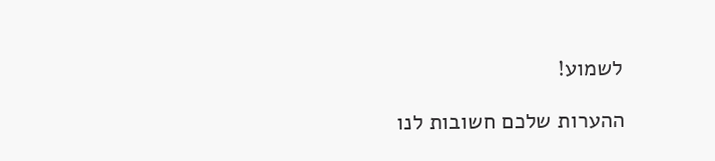לשמוע!

ההערות שלכם חשובות לנו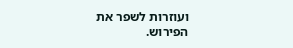ועוזרות לשפר את הפירוש.